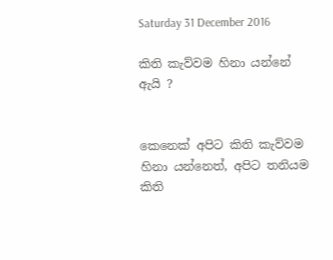Saturday 31 December 2016

කිති කැව්වම හිනා යන්නේ ඇයි ?


කෙනෙක් අපිට කිති කැව්වම හිනා යන්නෙත්, අපිට තනියම කිති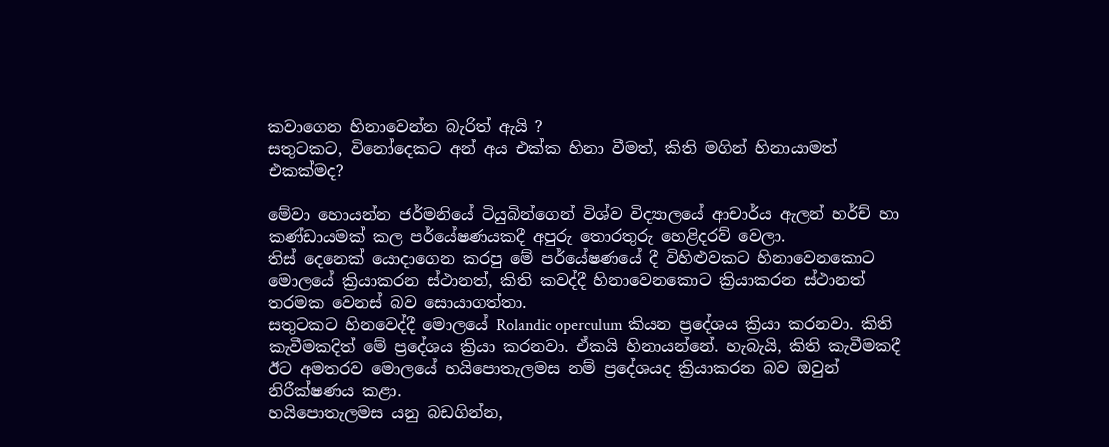කවාගෙන හිනාවෙන්න බැරිත් ඇයි ?
සතුටකට, විනෝදෙකට අන් අය එක්ක හිනා වීමත්, කිති මගින් හිනායාමත් එකක්මද?

මේවා හොයන්න ජර්මනියේ ටියුබින්ගෙන් විශ්ව විද්‍යාලයේ ආචාර්ය ඇලන් හර්ච් හා කණ්ඩායමක් කල පර්යේෂණයකදී අපුරු තොරතුරු හෙළිදරව් වෙලා.
තිස් දෙනෙක් යොදාගෙන කරපු මේ පර්යේෂණයේ දී විහිළුවකට හිනාවෙනකොට මොලයේ ක්‍රියාකරන ස්ථානත්, කිති කවද්දී හිනාවෙනකොට ක්‍රියාකරන ස්ථානත් තරමක වෙනස් බව සොයාගත්තා.
සතුටකට හිනවෙද්දී මොලයේ Rolandic operculum කියන ප්‍රදේශය ක්‍රියා කරනවා. කිති කැවීමකදිත් මේ ප්‍රදේශය ක්‍රියා කරනවා. ඒකයි හිනායන්නේ. හැබැයි, කිති කැවීමකදී ඊට අමතරව මොලයේ හයිපොතැලමස නම් ප්‍රදේශයද ක්‍රියාකරන බව ඔවුන් නිරීක්ෂණය කළා.
හයිපොතැලමස යනු බඩගින්න,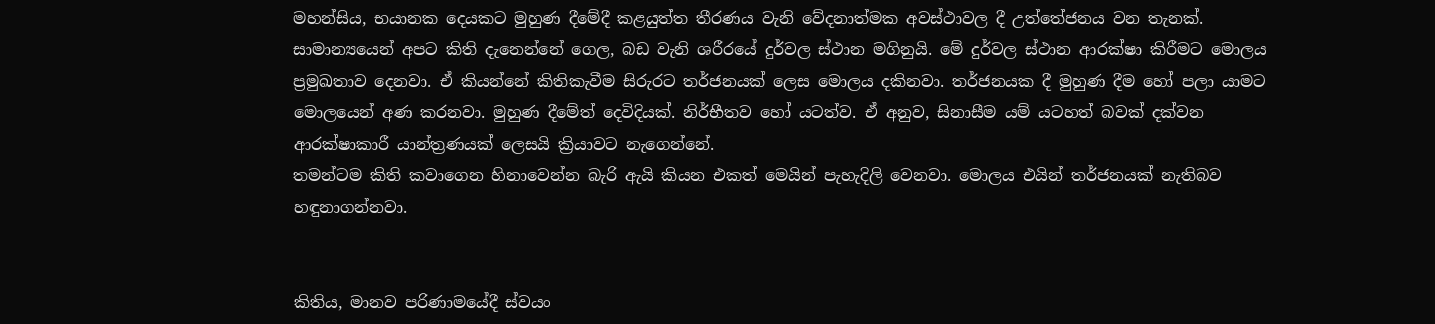මහන්සිය, භයානක දෙයකට මුහුණ දීමේදී කළයුත්ත තීරණය වැනි වේදනාත්මක අවස්ථාවල දී උත්තේජනය වන තැනක්.
සාමාන්‍යයෙන් අපට කිති දැනෙන්නේ ගෙල, බඩ වැනි ශරීරයේ දුර්වල ස්ථාන මගිනුයි. මේ දුර්වල ස්ථාන ආරක්ෂා කිරීමට මොලය ප්‍රමුඛතාව දෙනවා. ඒ කියන්නේ කිතිකැවීම සිරුරට තර්ජනයක් ලෙස මොලය දකිනවා. තර්ජනයක දී මුහුණ දීම හෝ පලා යාමට මොලයෙන් අණ කරනවා. මුහුණ දීමේත් දෙවිදියක්. නිර්භීතව හෝ යටත්ව. ඒ අනුව, සිනාසීම යම් යටහත් බවක් දක්වන ආරක්ෂාකාරී යාන්ත්‍රණයක් ලෙසයි ක්‍රියාවට නැගෙන්නේ.
තමන්ටම කිති කවාගෙන හිනාවෙන්න බැරි ඇයි කියන එකත් මෙයින් පැහැදිලි වෙනවා. මොලය එයින් තර්ජනයක් නැතිබව හඳුනාගන්නවා.


කිතිය, මානව පරිණාමයේදී ස්වයං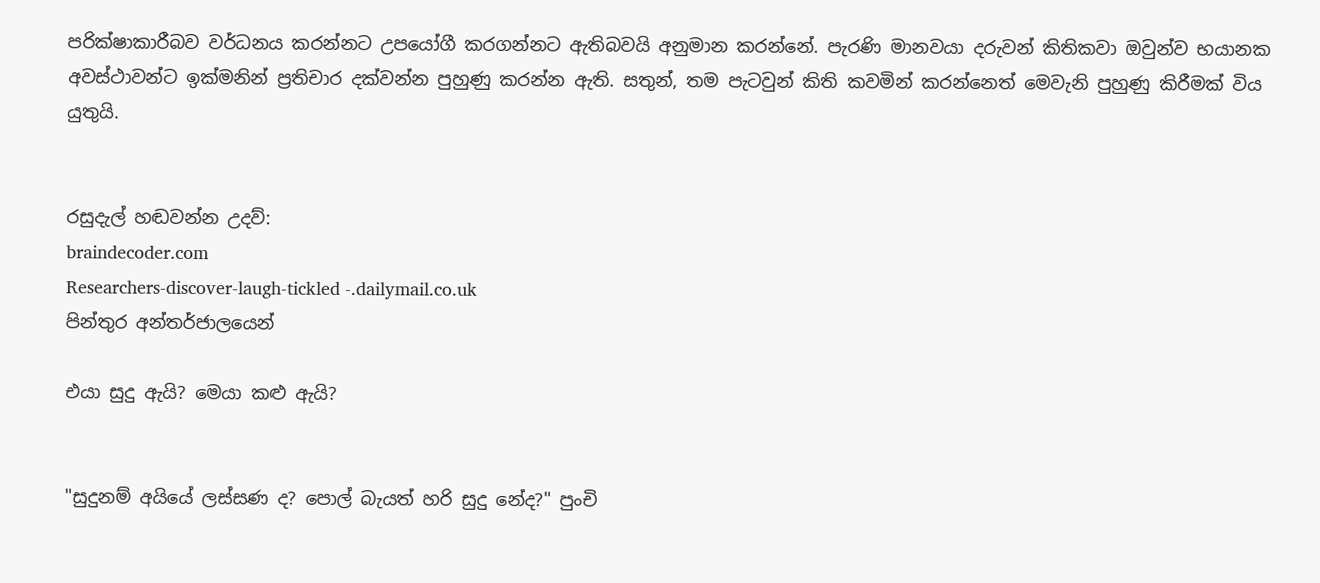පරික්ෂාකාරීබව වර්ධනය කරන්නට උපයෝගී කරගන්නට ඇතිබවයි අනුමාන කරන්නේ. පැරණි මානවයා දරුවන් කිතිකවා ඔවුන්ව භයානක අවස්ථාවන්ට ඉක්මනින් ප්‍රතිචාර දක්වන්න පුහුණු කරන්න ඇති. සතුන්, තම පැටවුන් කිති කවමින් කරන්නෙත් මෙවැනි පුහුණු කිරීමක් විය යුතුයි.


රසුදැල් හඬවන්න උදව්:
braindecoder.com
Researchers-discover-laugh-tickled -.dailymail.co.uk
පින්තුර අන්තර්ජාලයෙන්

එයා සුදු ඇයි? මෙයා කළු ඇයි?


"සුදුනම් අයියේ ලස්සණ ද? පොල් බැයත් හරි සුදු නේද?" පුංචි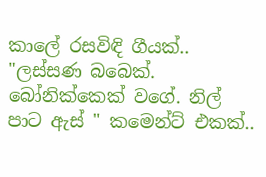කාලේ රසවිඳි ගීයක්..
"ලස්සණ බබෙක්. බෝනික්කෙක් වගේ. නිල් පාට ඇස් " කමෙන්ට් එකක්..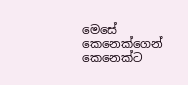මෙසේ කෙනෙක්ගෙන් කෙනෙක්ට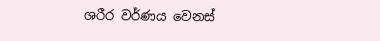ශරීර වර්ණය වෙනස්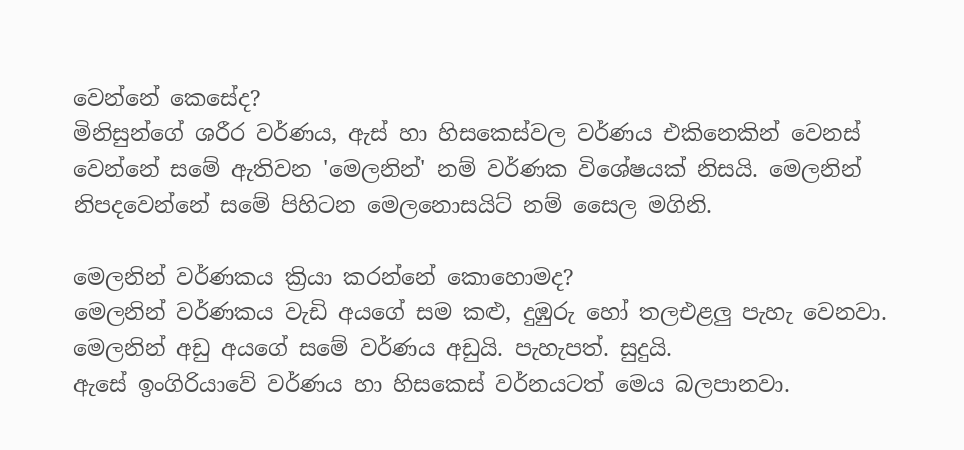වෙන්නේ කෙසේද?
මිනිසුන්ගේ ශරීර වර්ණය, ඇස් හා හිසකෙස්වල වර්ණය එකිනෙකින් වෙනස් වෙන්නේ සමේ ඇතිවන 'මෙලනින්' නම් වර්ණක විශේෂයක් නිසයි. මෙලනින් නිපදවෙන්නේ සමේ පිහිටන මෙලනොසයිට් නම් සෛල මගිනි.

මෙලනින් වර්ණකය ක්‍රියා කරන්නේ කොහොමද?
මෙලනින් වර්ණකය වැඩි අයගේ සම කළු, දුඹුරු හෝ තලඑළලු පැහැ වෙනවා. මෙලනින් අඩු අයගේ සමේ වර්ණය අඩුයි. පැහැපත්. සුදුයි.
ඇසේ ඉංගිරියාවේ වර්ණය හා හිසකෙස් වර්නයටත් මෙය බලපානවා.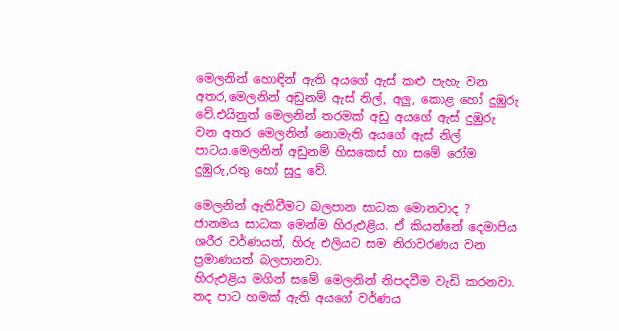මෙලනින් හොඳින් ඇති අයගේ ඇස් කළු පැහැ වන අතර,මෙලනින් අඩුනම් ඇස් නිල්, අලු, කොළ හෝ දුඹුරු වේ.එයිනුත් මෙලනින් තරමක් අඩු අයගේ ඇස් දුඹුරු වන අතර මෙලනින් නොමැති අයගේ ඇස් නිල් පාටය.මෙලනින් අඩුනම් හිසකෙස් හා සමේ රෝම දුඹුරු,රතු හෝ සුදු වේ.

මෙලනින් ඇතිවීමට බලපාන සාධක මොනවාද ?
ජානමය සාධක මෙන්ම හිරුඑළිය. ඒ කියන්නේ දෙමාපිය ශරීර වර්ණයත්, හිරු එලියට සම නිරාවරණය වන ප්‍රමාණයත් බලපානවා.
හිරුඑළිය මගින් සමේ මෙලනින් නිපදවීම වැඩි කරනවා. තද පාට හමක් ඇති අයගේ වර්ණය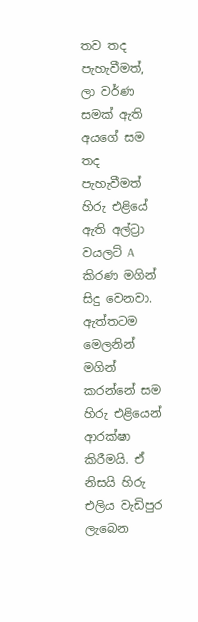තව තද පැහැවීමත්, ලා වර්ණ සමක් ඇති අයගේ සම තද පැහැවීමත් හිරු එළියේ ඇති අල්ට්‍රා වයලට් A කිරණ මගින් සිදු වෙනවා.
ඇත්තටම මෙලනින් මගින් කරන්නේ සම හිරු එළියෙන් ආරක්ෂා කිරීමයි. ඒ නිසයි හිරු එලිය වැඩිපුර ලැබෙන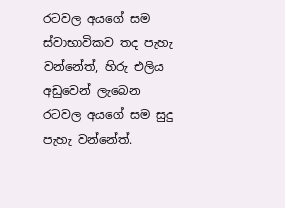රටවල අයගේ සම ස්වාභාවිකව තද පැහැ වන්නේත්, හිරු එලිය අඩුවෙන් ලැබෙන රටවල අයගේ සම සුදු පැහැ වන්නේත්.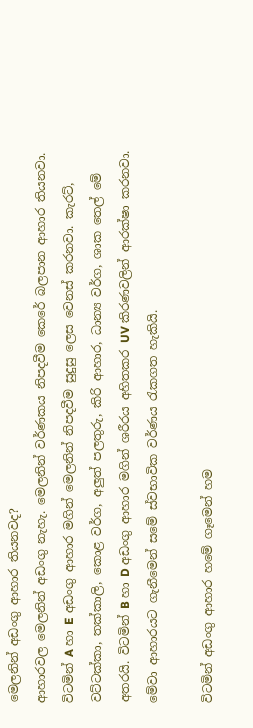මෙලනින් අඩංගු ආහාර තියනවද?
ආහාරවල මෙලනින් අඩංගු නැහැ. මෙලනින් වර්ණකය නිපදවීම කෙරේ බලපාන ආහාර තියනවා. විටමින් A හා E අඩංගු ආහාර මගින් මෙලනින් නිපදවීම සුදුසු ලෙස වෙනස් කරනවා. කැරට්, වට්ටක්කා, තක්කාලි, කොළ වර්ග, අලුත් පලතුරු, කිරි ආහාර, ධාන්‍ය වර්ග, ශාක තෙල් මේ අතරයි. විටමින් B හා D අඩංගු ආහාර මගින් ශරීරය අහිතකර UV කිරණවලින් ආරක්ෂා කරනවා. මේවා ආහාරයට ගැනීමෙන් සමේ ස්වභාවික වර්ණය රැකගත හැකියි.

විටමින් අඩංගු ආහාර හමේ ගෑමෙන් හම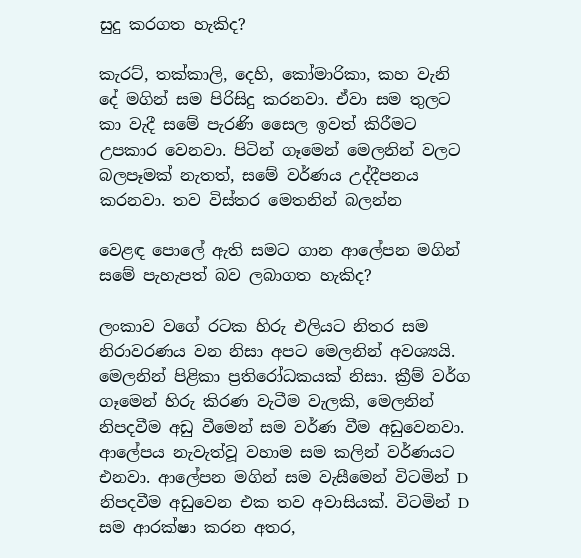සුදු කරගත හැකිද?

කැරට්, තක්කාලි, දෙහි, කෝමාරිකා, කහ වැනි දේ මගින් සම පිරිසිදු කරනවා. ඒවා සම තුලට කා වැදී සමේ පැරණි සෛල ඉවත් කිරීමට උපකාර වෙනවා. පිටින් ගෑමෙන් මෙලනින් වලට බලපෑමක් නැතත්, සමේ වර්ණය උද්දීපනය කරනවා. තව විස්තර මෙතනින් බලන්න

වෙළඳ පොලේ ඇති සමට ගාන ආලේපන මගින් සමේ පැහැපත් බව ලබාගත හැකිද?

ලංකාව වගේ රටක හිරු එලියට නිතර සම නිරාවරණය වන නිසා අපට මෙලනින් අවශ්‍යයි. මෙලනින් පිළිකා ප්‍රතිරෝධකයක් නිසා. ක්‍රීම් වර්ග ගෑමෙන් හිරු කිරණ වැටීම වැලකි, මෙලනින් නිපදවීම අඩු වීමෙන් සම වර්ණ වීම අඩුවෙනවා. ආලේපය නැවැත්වූ වහාම සම කලින් වර්ණයට එනවා. ආලේපන මගින් සම වැසීමෙන් විටමින් D නිපදවීම අඩුවෙන එක තව අවාසියක්. විටමින් D සම ආරක්ෂා කරන අතර,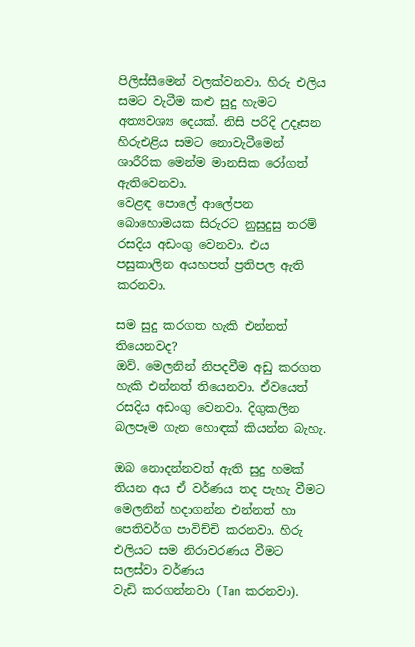පිලිස්සීමෙන් වලක්වනවා. හිරු එලිය සමට වැටීම කළු සුදු හැමට අත්‍යවශ්‍ය දෙයක්. නිසි පරිදි උදෑසන හිරුඑළිය සමට නොවැටීමෙන් ශාරීරික මෙන්ම මානසික රෝගත් ඇතිවෙනවා.
වෙළඳ පොලේ ආලේපන බොහොමයක සිරුරට නුසුදුසු තරම් රසදිය අඩංගු වෙනවා. එය පසුකාලින අයහපත් ප්‍රතිපල ඇති කරනවා.

සම සුදු කරගත හැකි එන්නත් තියෙනවද?
ඔව්. මෙලනින් නිපදවීම අඩු කරගත හැකි එන්නත් තියෙනවා. ඒවයෙත් රසදිය අඩංගු වෙනවා. දිගුකලින බලපෑම ගැන හොඳක් කියන්න බැහැ.

ඔබ නොදන්නවත් ඇති සුදු හමක් තියන අය ඒ වර්ණය තද පැහැ වීමට මෙලනින් හදාගන්න එන්නත් හා පෙතිවර්ග පාවිච්චි කරනවා. හිරු එලියට සම නිරාවරණය වීමට සලස්වා වර්ණය
වැඩි කරගන්නවා (Tan කරනවා).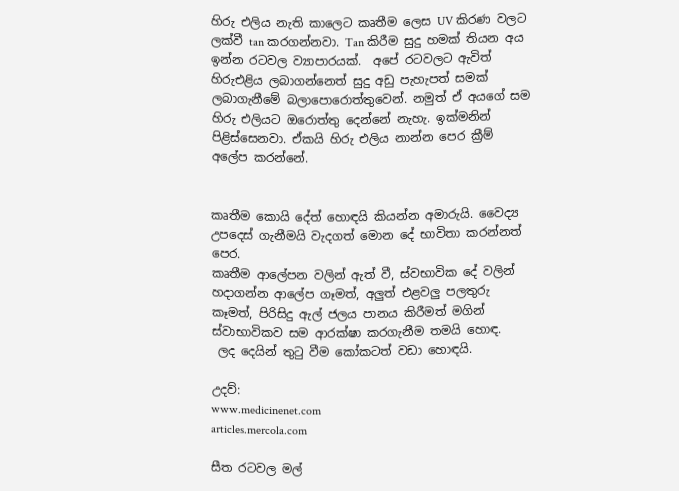හිරු එලිය නැති කාලෙට කෘතීම ලෙස UV කිරණ වලට ලක්වී tan කරගන්නවා. Tan කිරීම සුදු හමක් තියන අය ඉන්න රටවල ව්‍යාපාරයක්.  අපේ රටවලට ඇවිත් හිරුඑළිය ලබාගන්නෙත් සුදු අඩු පැහැපත් සමක් ලබාගැනීමේ බලාපොරොත්තුවෙන්. නමුත් ඒ අයගේ සම හිරු එලියට ඔරොත්තු දෙන්නේ නැහැ. ඉක්මනින් පිළිස්සෙනවා. ඒකයි හිරු එලිය නාන්න පෙර ක්‍රීම් අලේප කරන්නේ.


කෘතීම කොයි දේත් හොඳයි කියන්න අමාරුයි. වෛද්‍ය උපදෙස් ගැනීමයි වැදගත් මොන දේ භාවිතා කරන්නත් පෙර.
කෘතීම ආලේපන වලින් ඇත් වී, ස්වභාවික දේ වලින් හදාගන්න ආලේප ගෑමත්, අලුත් එළවලු පලතුරු කෑමත්, පිරිසිදු ඇල් ජලය පානය කිරීමත් මගින් ස්වාභාවිකව සම ආරක්ෂා කරගැනීම තමයි හොඳ.
 ලද දෙයින් තුටු වීම කෝකටත් වඩා හොඳයි.

උදව්:
www.medicinenet.com
articles.mercola.com

සීත රටවල මල්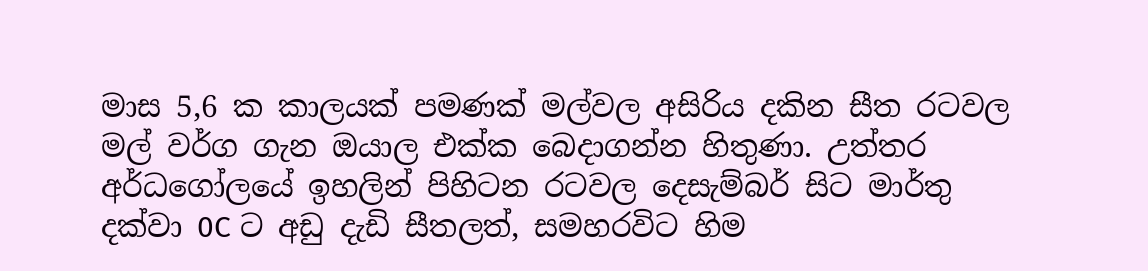මාස 5,6 ක කාලයක් පමණක් මල්වල අසිරිය දකින සීත රටවල මල් වර්ග ගැන ඔයාල එක්ක බෙදාගන්න හිතුණා. උත්තර අර්ධගෝලයේ ඉහලින් පිහිටන රටවල දෙසැම්බර් සිට මාර්තු දක්වා 0C ට අඩු දැඩි සීතලත්, සමහරවිට හිම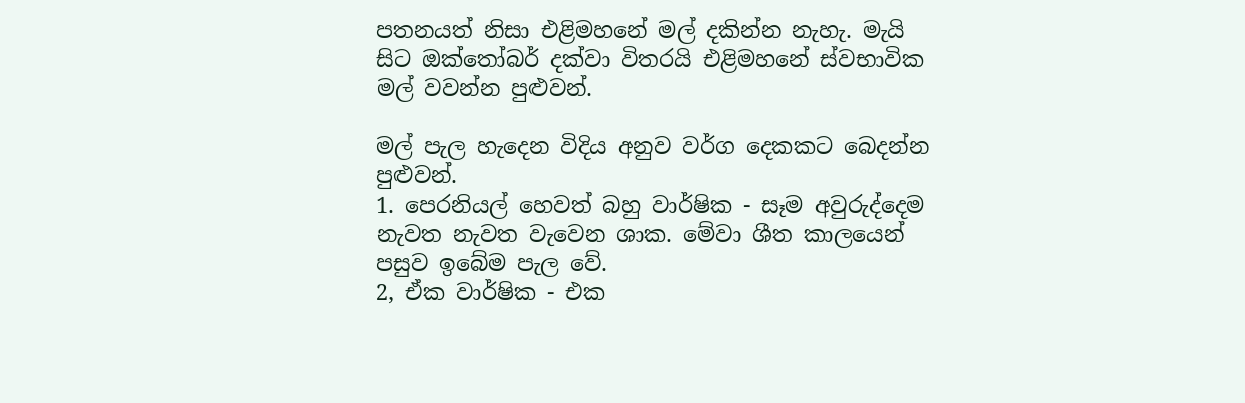පතනයත් නිසා එළිමහනේ මල් දකින්න නැහැ. මැයි සිට ඔක්තෝබර් දක්වා විතරයි එළිමහනේ ස්වභාවික මල් වවන්න පුළුවන්.

මල් පැල හැදෙන විදිය අනුව වර්ග දෙකකට බෙදන්න පුළුවන්.
1. පෙරනියල් හෙවත් බහු වාර්ෂික - සෑම අවුරුද්දෙම නැවත නැවත වැවෙන ශාක. මේවා ශීත කාලයෙන් පසුව ඉබේම පැල වේ.
2, ඒක වාර්ෂික - එක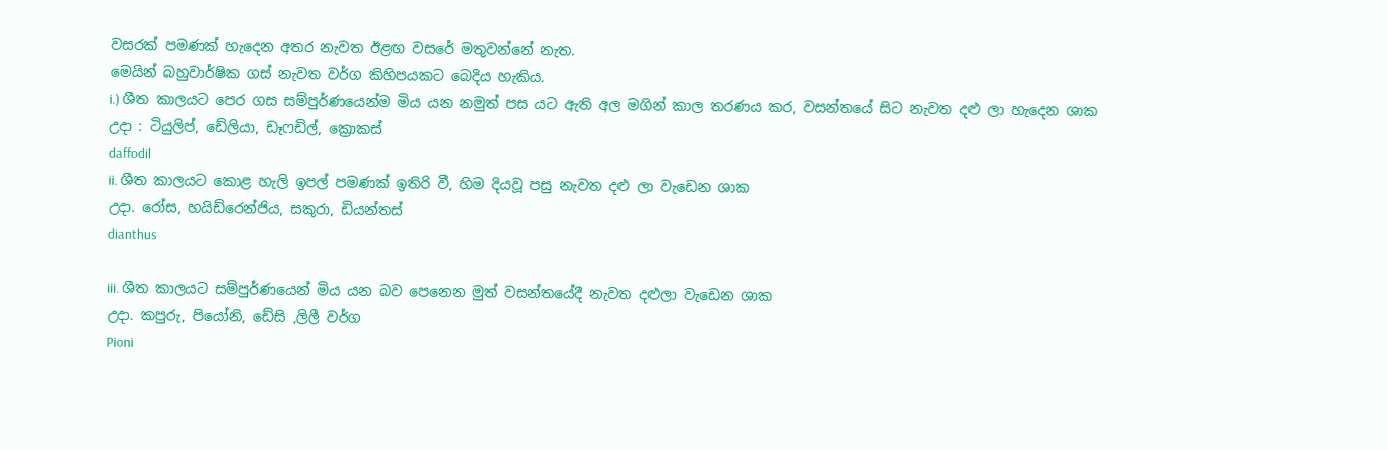වසරක් පමණක් හැදෙන අතර නැවත ඊළඟ වසරේ මතුවන්නේ නැත.
මෙයින් බහුවාර්ෂික ගස් නැවත වර්ග කිහිපයකට බෙදිය හැකිය.
i.) ශීත කාලයට පෙර ගස සම්පුර්ණයෙන්ම මිය යන නමුත් පස යට ඇති අල මගින් කාල තරණය කර, වසන්තයේ සිට නැවත දළු ලා හැදෙන ශාක
උදා : ටියුලිප්, ඩේලියා, ඩෑෆඩිල්, ක්‍රොකස්
daffodil
ii. ශීත කාලයට කොළ හැලි ඉපල් පමණක් ඉතිරි වී, හිම දියවූ පසු නැවත දළු ලා වැඩෙන ශාක
උදා. රෝස, හයිඩ්රෙන්ජිය, සකුරා, ඩියන්තස්
dianthus

iii. ශීත කාලයට සම්පුර්ණයෙන් මිය යන බව පෙනෙන මුත් වසන්තයේදී නැවත දළුලා වැඩෙන ශාක
උදා. කපුරු, පියෝනි, ඩේසි ,ලිලී වර්ග
Pioni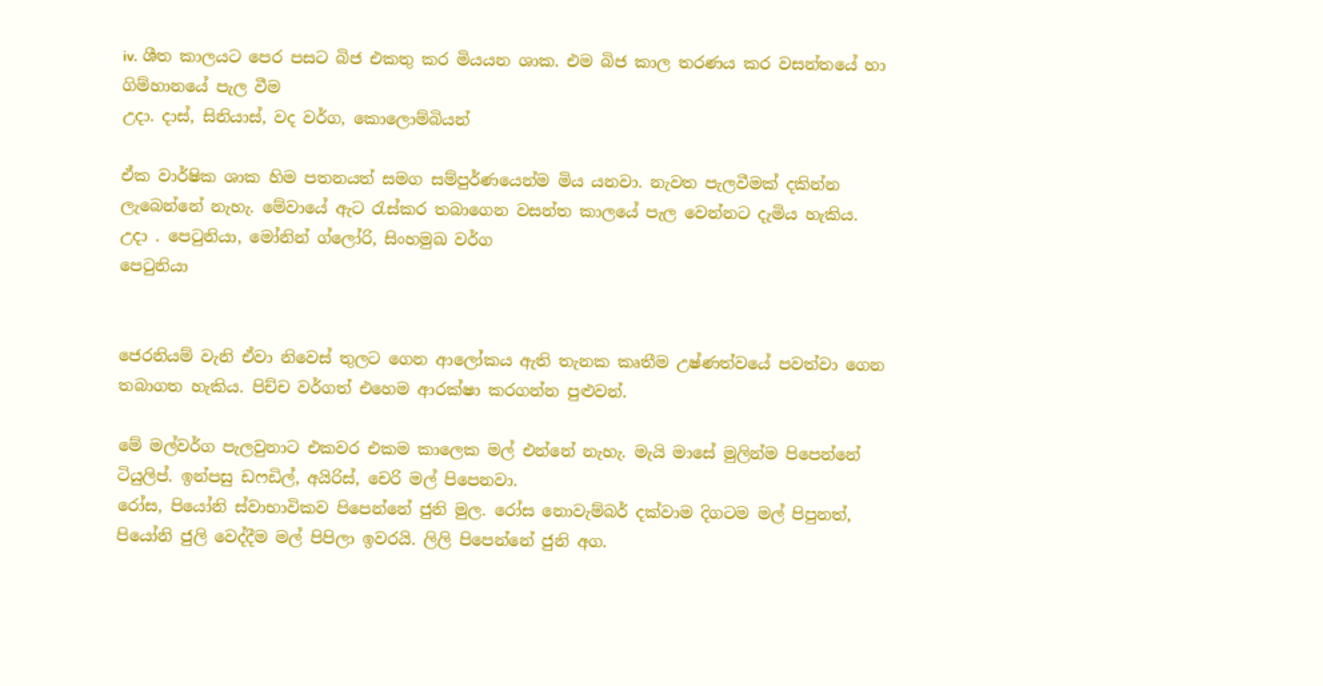iv. ශීත කාලයට පෙර පසට බිජ එකතු කර මියයන ශාක. එම බිජ කාල තරණය කර වසන්තයේ හා ගිම්හානයේ පැල වීම
උදා. දාස්, සිනියාස්, වද වර්ග, කොලොම්බියන්

ඒක වාර්ෂික ශාක හිම පතනයත් සමග සම්පුර්ණයෙන්ම මිය යනවා. නැවත පැලවීමක් දකින්න ලැබෙන්නේ නැහැ. මේවායේ ඇට රැස්කර තබාගෙන වසන්ත කාලයේ පැල වෙන්නට දැමිය හැකිය.
උදා . පෙටුනියා, මෝනින් ග්ලෝරි, සිංහමුඛ වර්ග
පෙටුනියා


ජෙරනියම් වැනි ඒවා නිවෙස් තුලට ගෙන ආලෝකය ඇති තැනක කෘතීම උෂ්ණත්වයේ පවත්වා ගෙන තබාගත හැකිය. පිච්ච වර්ගත් එහෙම ආරක්ෂා කරගන්න පුළුවන්.

මේ මල්වර්ග පැලවුනාට එකවර එකම කාලෙක මල් එන්නේ නැහැ. මැයි මාසේ මුලින්ම පිපෙන්නේ ටියුලිප්. ඉන්පසු ඩෆඩිල්, අයිරිස්, චෙරි මල් පිපෙනවා.
රෝස, පියෝනි ස්වාභාවිකව පිපෙන්නේ ජුනි මුල. රෝස නොවැම්බර් දක්වාම දිගටම මල් පිපුනත්, පියෝනි ජුලි වෙද්දීම මල් පිපිලා ඉවරයි. ලිලි පිපෙන්නේ ජුනි අග.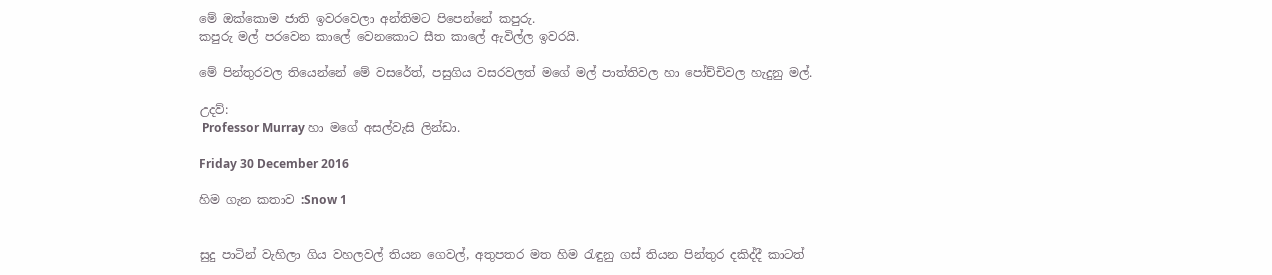මේ ඔක්කොම ජාති ඉවරවෙලා අන්තිමට පිපෙන්නේ කපුරු.
කපුරු මල් පරවෙන කාලේ වෙනකොට සීත කාලේ ඇවිල්ල ඉවරයි.

මේ පින්තුරවල තියෙන්නේ මේ වසරේත්, පසුගිය වසරවලත් මගේ මල් පාත්තිවල හා පෝච්චිවල හැදුනු මල්.

උදව්:
 Professor Murray හා මගේ අසල්වැසි ලින්ඩා.

Friday 30 December 2016

හිම ගැන කතාව :Snow 1


සුදු පාටින් වැහිලා ගිය වහලවල් තියන ගෙවල්, අතුපතර මත හිම රැඳුනු ගස් තියන පින්තුර දකිද්දී කාටත්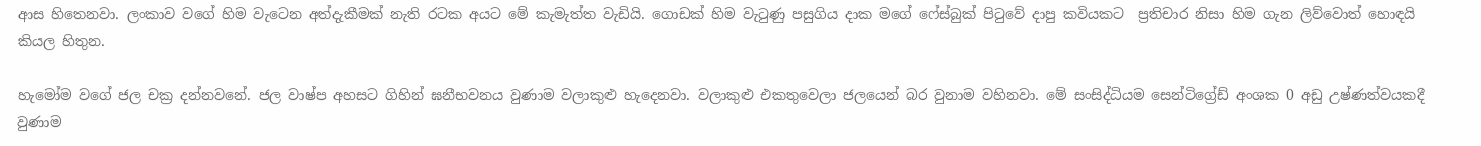ආස හිතෙනවා. ලංකාව වගේ හිම වැටෙන අත්දැකීමක් නැති රටක අයට මේ කැමැත්ත වැඩියි. ගොඩක් හිම වැටුණු පසුගිය දාක මගේ ෆේස්බුක් පිටුවේ දාපු කවියකට  ප්‍රතිචාර නිසා හිම ගැන ලිව්වොත් හොඳයි කියල හිතුන.

හැමෝම වගේ ජල චක්‍ර දන්නවනේ. ජල වාෂ්ප අහසට ගිහින් ඝනීභවනය වුණාම වලාකුළු හැදෙනවා. වලාකුළු එකතුවෙලා ජලයෙන් බර වුනාම වහිනවා. මේ සංසිද්ධියම සෙන්ටිග්‍රේඩ් අංශක 0 අඩු උෂ්ණත්වයකදී වුණාම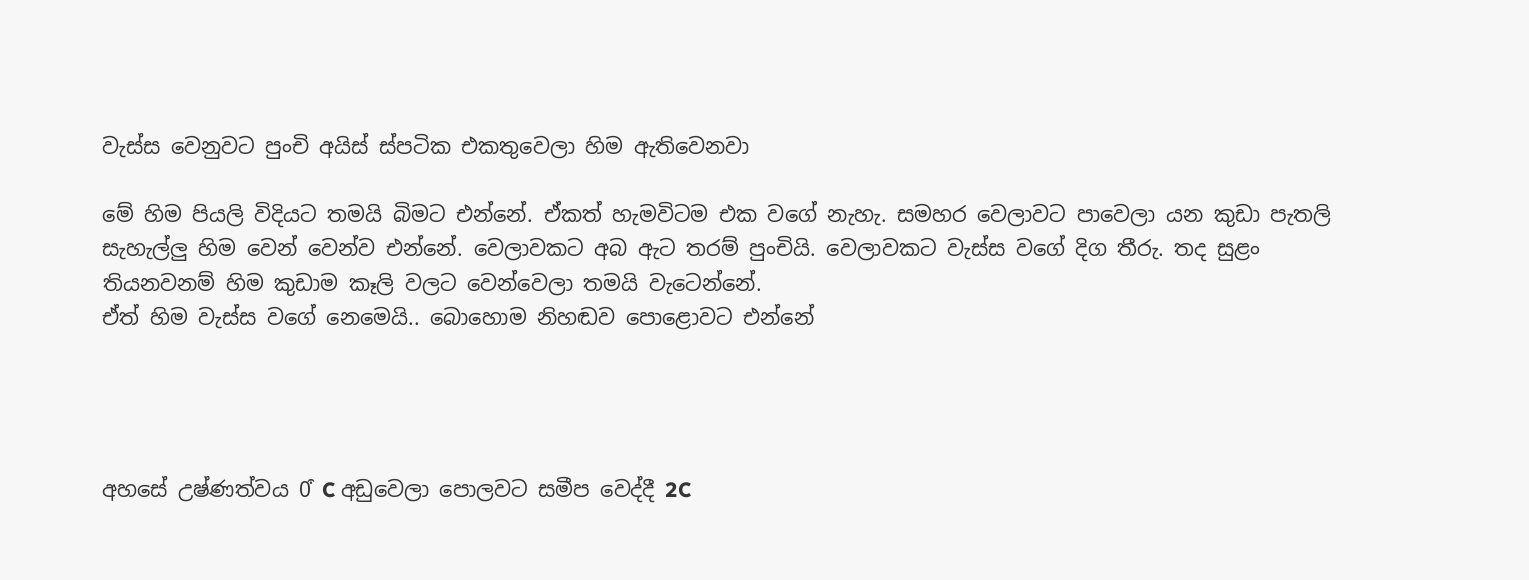වැස්ස වෙනුවට පුංචි අයිස් ස්පටික එකතුවෙලා හිම ඇතිවෙනවා

මේ හිම පියලි විදියට තමයි බිමට එන්නේ. ඒකත් හැමවිටම එක වගේ නැහැ. සමහර වෙලාවට පාවෙලා යන කුඩා පැතලි සැහැල්ලු හිම වෙන් වෙන්ව එන්නේ. වෙලාවකට අබ ඇට තරම් පුංචියි. වෙලාවකට වැස්ස වගේ දිග තීරු. තද සුළං  තියනවනම් හිම කුඩාම කෑලි වලට වෙන්වෙලා තමයි වැටෙන්නේ.
ඒත් හිම වැස්ස වගේ නෙමෙයි.. බොහොම නිහඬව පොළොවට එන්නේ




අහසේ උෂ්ණත්වය 0͒ C අඩුවෙලා පොලවට සමීප වෙද්දී 2C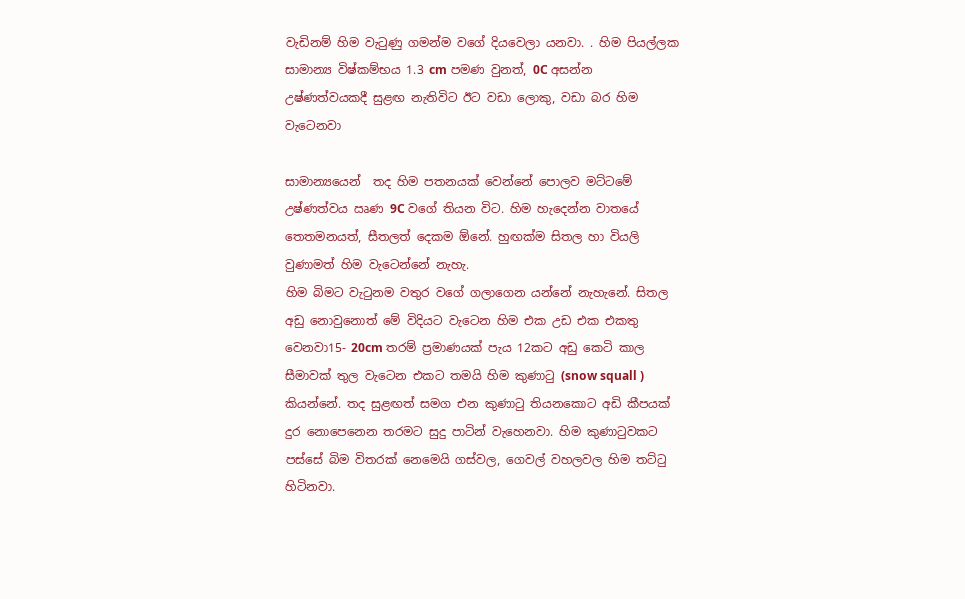වැඩිනම් හිම වැටුණු ගමන්ම වගේ දියවෙලා යනවා. . හිම පියල්ලක සාමාන්‍ය විෂ්කම්භය 1.3 cm පමණ වුනත්, 0C අසන්න උෂ්ණත්වයකදී සුළඟ නැතිවිට ඊට වඩා ලොකු, වඩා බර හිම වැටෙනවා

සාමාන්‍යයෙන්  තද හිම පතනයක් වෙන්නේ පොලව මට්ටමේ උෂ්ණත්වය ඍණ 9C වගේ තියන විට. හිම හැදෙන්න වාතයේ තෙතමනයත්, සීතලත් දෙකම ඕනේ. හුඟක්ම සිතල හා වියලි වුණාමත් හිම වැටෙන්නේ නැහැ.
හිම බිමට වැටුනම වතුර වගේ ගලාගෙන යන්නේ නැහැනේ. සිතල අඩු නොවුනොත් මේ විදියට වැටෙන හිම එක උඩ එක එකතු වෙනවා15- 20cm තරම් ප්‍රමාණයක් පැය 12කට අඩු කෙටි කාල සීමාවක් තුල වැටෙන එකට තමයි හිම කුණාටු (snow squall ) කියන්නේ. තද සුළඟත් සමග එන කුණාටු තියනකොට අඩි කීපයක් දුර නොපෙනෙන තරමට සුදු පාටින් වැහෙනවා. හිම කුණාටුවකට පස්සේ බිම විතරක් නෙමෙයි ගස්වල, ගෙවල් වහලවල හිම තට්ටු හිටිනවා.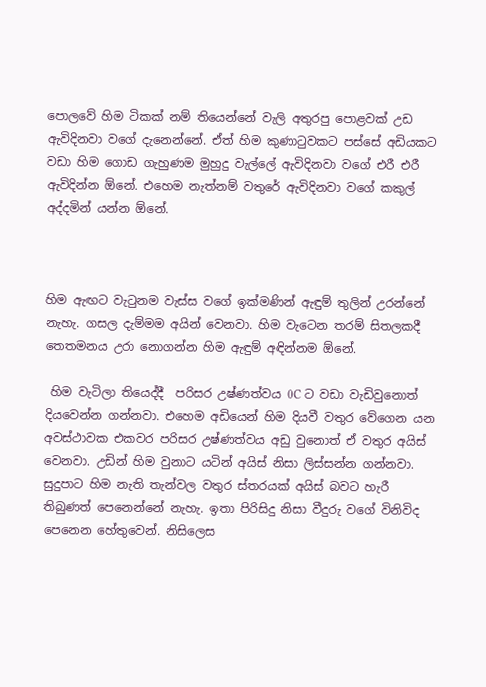පොලවේ හිම ටිකක් නම් තියෙන්නේ වැලි අතුරපු පොළවක් උඩ ඇවිදිනවා වගේ දැනෙන්නේ. ඒත් හිම කුණාටුවකට පස්සේ අඩියකට වඩා හිම ගොඩ ගැහුණම මුහුදු වැල්ලේ ඇවිදිනවා වගේ එරී එරී ඇවිදින්න ඕනේ. එහෙම නැත්නම් වතුරේ ඇවිදිනවා වගේ කකුල් අද්දමින් යන්න ඕනේ.



හිම ඇඟට වැටුනම වැස්ස වගේ ඉක්මණින් ඇඳුම් තුලින් උරන්නේ නැහැ. ගසල දැම්මම අයින් වෙනවා. හිම වැටෙන තරම් සිතලකදී තෙතමනය උරා නොගන්න හිම ඇඳුම් අඳින්නම ඕනේ.

 හිම වැටිලා තියෙද්දී  පරිසර උෂ්ණත්වය 0C ට වඩා වැඩිවුනොත් දියවෙන්න ගන්නවා. එහෙම අඩියෙන් හිම දියවී වතුර වේගෙන යන අවස්ථාවක එකවර පරිසර උෂ්ණත්වය අඩු වුනොත් ඒ වතුර අයිස් වෙනවා. උඩින් හිම වුනාට යටින් අයිස් නිසා ලිස්සන්න ගන්නවා. සුදුපාට හිම නැති තැන්වල වතුර ස්තරයක් අයිස් බවට හැරී තිබුණත් පෙනෙන්නේ නැහැ. ඉතා පිරිසිදු නිසා වීදුරු වගේ විනිවිද පෙනෙන හේතුවෙන්. නිසිලෙස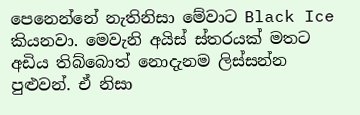පෙනෙන්නේ නැතිනිසා මේවාට Black Ice කියනවා. මෙවැනි අයිස් ස්තරයක් මතට අඩිය තිබ්බොත් නොදැනම ලිස්සන්න පුළුවන්. ඒ නිසා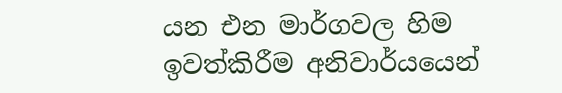යන එන මාර්ගවල හිම ඉවත්කිරීම අනිවාර්යයෙන්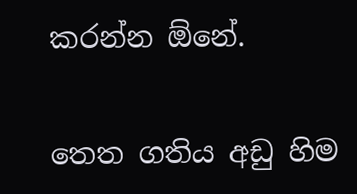කරන්න ඕනේ.


තෙත ගතිය අඩු හිම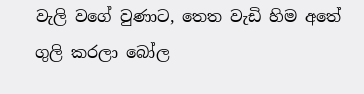වැලි වගේ වුණාට, තෙත වැඩි හිම අතේ ගුලි කරලා බෝල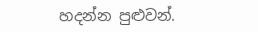හදන්න පුළුවන්.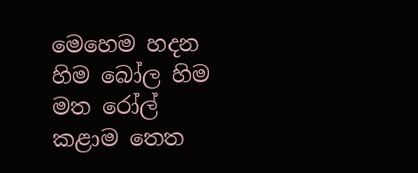මෙහෙම හදන හිම බෝල හිම මත රෝල් කළාම තෙත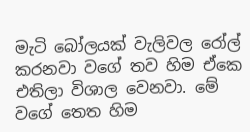මැටි බෝලයක් වැලිවල රෝල් කරනවා වගේ තව හිම ඒකෙ එතිලා විශාල වෙනවා. මේ වගේ තෙත හිම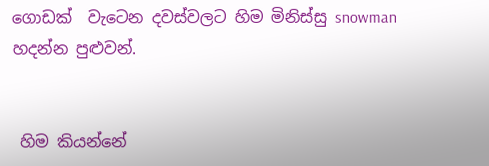ගොඩක්  වැටෙන දවස්වලට හිම මිනිස්සු snowman හදන්න පුළුවන්.


 හිම කියන්නේ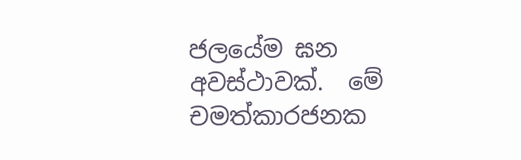ජලයේම ඝන අවස්ථාවක්.  මේ චමත්කාරජනක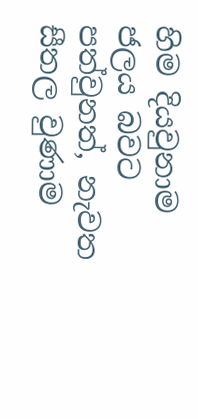හිම දියවුනාම ජලය බවට පත්වුනත්, නැවත සීතල වුණාම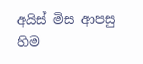අයිස් මිස ආපසු හිම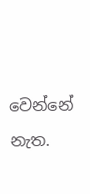වෙන්නේ නැත.